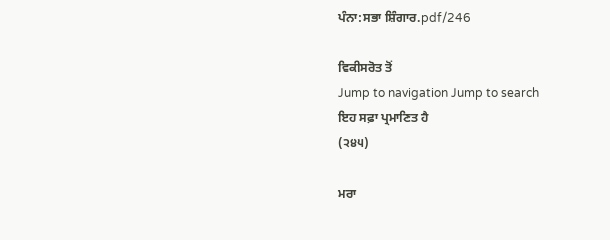ਪੰਨਾ:ਸਭਾ ਸ਼ਿੰਗਾਰ.pdf/246

ਵਿਕੀਸਰੋਤ ਤੋਂ
Jump to navigation Jump to search
ਇਹ ਸਫ਼ਾ ਪ੍ਰਮਾਣਿਤ ਹੈ
(੨੪੫)

ਮਰਾ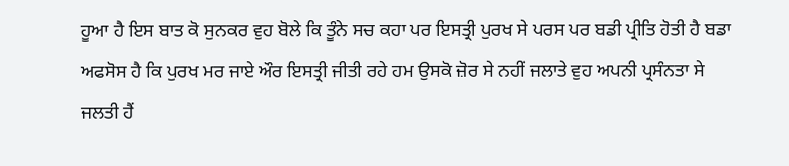ਹੂਆ ਹੈ ਇਸ ਬਾਤ ਕੋ ਸੁਨਕਰ ਵੁਹ ਬੋਲੇ ਕਿ ਤੂੰਨੇ ਸਚ ਕਹਾ ਪਰ ਇਸਤ੍ਰੀ ਪੁਰਖ ਸੇ ਪਰਸ ਪਰ ਬਡੀ ਪ੍ਰੀਤਿ ਹੋਤੀ ਹੈ ਬਡਾ ਅਫਸੋਸ ਹੈ ਕਿ ਪੁਰਖ ਮਰ ਜਾਏ ਔਰ ਇਸਤ੍ਰੀ ਜੀਤੀ ਰਹੇ ਹਮ ਉਸਕੋ ਜ਼ੋਰ ਸੇ ਨਹੀਂ ਜਲਾਤੇ ਵੁਹ ਅਪਨੀ ਪ੍ਰਸੰਨਤਾ ਸੇ ਜਲਤੀ ਹੈਂ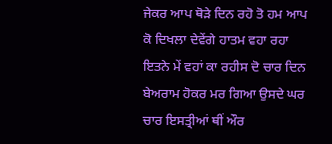ਜੇਕਰ ਆਪ ਥੋੜੇ ਦਿਨ ਰਹੋ ਤੋ ਹਮ ਆਪ ਕੋ ਦਿਖਲਾ ਦੇਵੇਂਗੇ ਹਾਤਮ ਵਹਾ ਰਹਾ ਇਤਨੇ ਮੇਂ ਵਹਾਂ ਕਾ ਰਹੀਸ ਦੋ ਚਾਰ ਦਿਨ ਬੇਅਰਾਮ ਹੋਕਰ ਮਰ ਗਿਆ ਉਸਦੇ ਘਰ ਚਾਰ ਇਸਤ੍ਰੀਆਂ ਥੀਂ ਔਰ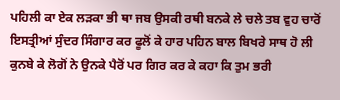ਪਹਿਲੀ ਕਾ ਏਕ ਲੜਕਾ ਭੀ ਥਾ ਜਬ ਉਸਕੀ ਰਥੀ ਬਨਕੇ ਲੇ ਚਲੇ ਤਬ ਵੁਹ ਚਾਰੋਂ ਇਸਤ੍ਰੀਆਂ ਸੁੰਦਰ ਸਿੰਗਾਰ ਕਰ ਫੂਲੋਂ ਕੇ ਹਾਰ ਪਹਿਨ ਬਾਲ ਬਿਖਰੇ ਸਾਥ ਹੋ ਲੀ ਕੁਨਬੇ ਕੇ ਲੋਗੋਂ ਨੇ ਉਨਕੇ ਪੈਰੋਂ ਪਰ ਗਿਰ ਕਰ ਕੇ ਕਹਾ ਕਿ ਤੁਮ ਭਰੀ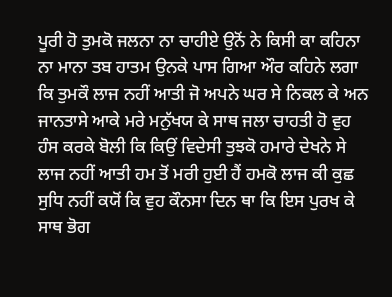ਪੂਰੀ ਹੋ ਤੁਮਕੋ ਜਲਨਾ ਨਾ ਚਾਹੀਏ ਉਨੋਂ ਨੇ ਕਿਸੀ ਕਾ ਕਹਿਨਾ ਨਾ ਮਾਨਾ ਤਬ ਹਾਤਮ ਉਨਕੇ ਪਾਸ ਗਿਆ ਔਰ ਕਹਿਨੇ ਲਗਾ ਕਿ ਤੁਮਕੌ ਲਾਜ ਨਹੀਂ ਆਤੀ ਜੋ ਅਪਨੇ ਘਰ ਸੇ ਨਿਕਲ ਕੇ ਅਨ ਜਾਨਤਾਸੇ ਆਕੇ ਮਰੇ ਮਨੁੱਖਯ ਕੇ ਸਾਥ ਜਲਾ ਚਾਹਤੀ ਹੋ ਵੁਹ ਹੰਸ ਕਰਕੇ ਬੋਲੀ ਕਿ ਕਿਉਂ ਵਿਦੇਸੀ ਤੁਝਕੋ ਹਮਾਰੇ ਦੇਖਨੇ ਸੇ ਲਾਜ ਨਹੀਂ ਆਤੀ ਹਮ ਤੋਂ ਮਰੀ ਹੁਈ ਹੈਂ ਹਮਕੋ ਲਾਜ ਕੀ ਕੁਛ ਸੁਧਿ ਨਹੀਂ ਕਯੋਂ ਕਿ ਵੁਹ ਕੌਨਸਾ ਦਿਨ ਥਾ ਕਿ ਇਸ ਪੁਰਖ ਕੇ ਸਾਥ ਭੋਗ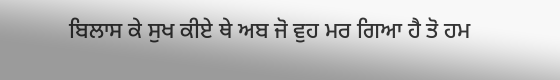ਬਿਲਾਸ ਕੇ ਸੁਖ ਕੀਏ ਥੇ ਅਬ ਜੋ ਵੁਹ ਮਰ ਗਿਆ ਹੈ ਤੋ ਹਮ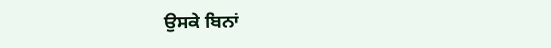ਉਸਕੇ ਬਿਨਾਂ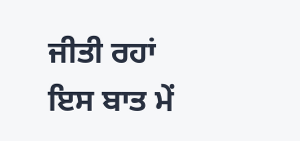ਜੀਤੀ ਰਹਾਂ ਇਸ ਬਾਤ ਮੇਂ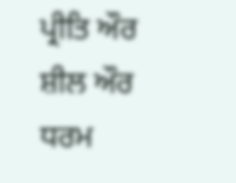ਪ੍ਰੀਤਿ ਔਰ ਸ਼ੀਲ ਔਰ ਧਰਮ